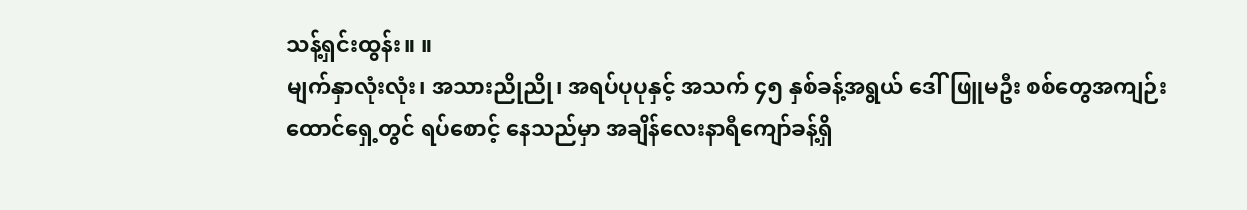သန့်ရှင်းထွန်း။ ။
မျက်နှာလုံးလုံး၊ အသားညိုညို၊ အရပ်ပုပုနှင့် အသက် ၄၅ နှစ်ခန့်အရွယ် ဒေါ်ဖြူမဦး စစ်တွေအကျဉ်းထောင်ရှေ့တွင် ရပ်စောင့် နေသည်မှာ အချိန်လေးနာရီကျော်ခန့်ရှိ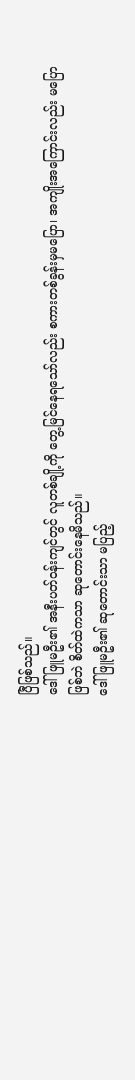ပြီဖြစ်သည်။
ဒေါ်ဖြူမဦး၏ အနီးပတ်ဝန်းကျင်တွင် လူတစ်ချို့ကို တွေ့မြင်နေရသော်လည်း စကားတစ်ခွန်းမှမပြော၊ အကျိုးအကြောင်းလည်း မပြောဖြစ်ဘဲ စိတ်ထဲကသာ ဆုတောင်းနေမိသည်။
ဒေါ်ဖြူမဦး၏ ဆုတောင်းသာ မပြည့်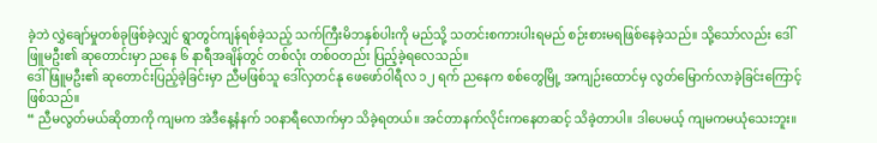ခဲ့ဘဲ လွှဲချော်မှုတစ်ခုဖြစ်ခဲ့လျှင် ရွာတွင်ကျန်ရစ်ခဲ့သည့် သက်ကြီးမိဘနှစ်ပါးကို မည်သို့ သတင်းစကားပါးရမည် စဉ်းစားမရဖြစ်နေခဲ့သည်။ သို့သော်လည်း ဒေါ်ဖြူမဦး၏ ဆုတောင်းမှာ ညနေ ၆ နာရီအချိန်တွင် တစ်လုံး တစ်ဝတည်း ပြည့်ခဲ့ရလေသည်။
ဒေါ်ဖြူမဦး၏ ဆုတောင်းပြည့်ခဲ့ခြင်းမှာ ညီမဖြစ်သူ ဒေါ်လှတင်နု ဖေဖော်ဝါရီလ ၁၂ ရက် ညနေက စစ်တွေမြို့ အကျဉ်းထောင်မှ လွတ်မြောက်လာခဲ့ခြင်းကြောင့်ဖြစ်သည်။
“ ညီမလွတ်မယ်ဆိုတာကို ကျမက အဲဒီနေ့နံနက် ၁၀နာရီလောက်မှာ သိခဲ့ရတယ်။ အင်တာနက်လိုင်းကနေတဆင့် သိခဲ့တာပါ။ ဒါပေမယ့် ကျမကမယုံသေးဘူး။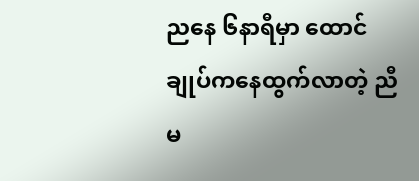ညနေ ၆နာရီမှာ ထောင်ချုပ်ကနေထွက်လာတဲ့ ညီမ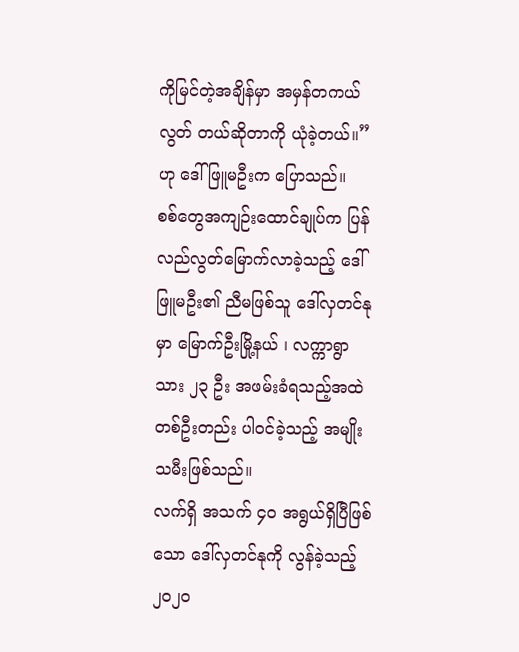ကိုမြင်တဲ့အချိန်မှာ အမှန်တကယ် လွတ် တယ်ဆိုတာကို ယုံခဲ့တယ်။” ဟု ဒေါ်ဖြူမဦးက ပြောသည်။
စစ်တွေအကျဉ်းထောင်ချုပ်က ပြန်လည်လွတ်မြောက်လာခဲ့သည့် ဒေါ်ဖြူမဦး၏ ညီမဖြစ်သူ ဒေါ်လှတင်နုမှာ မြောက်ဦးမြို့နယ် ၊ လက္ကာရွာသား ၂၃ ဦး အဖမ်းခံရသည့်အထဲ တစ်ဦးတည်း ပါဝင်ခဲ့သည့် အမျိုးသမီးဖြစ်သည်။
လက်ရှိ အသက် ၄၀ အရွယ်ရှိပြီဖြစ်သော ဒေါ်လှတင်နုကို လွန်ခဲ့သည့် ၂၀၂၀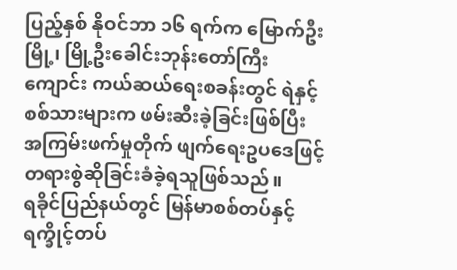ပြည့်နှစ် နိုဝင်ဘာ ၁၆ ရက်က မြောက်ဦးမြို့၊ မြို့ဦးခေါင်းဘုန်းတော်ကြီးကျောင်း ကယ်ဆယ်ရေးစခန်းတွင် ရဲနှင့်စစ်သားများက ဖမ်းဆီးခဲ့ခြင်းဖြစ်ပြီး အကြမ်းဖက်မှုတိုက် ဖျက်ရေးဥပဒေဖြင့် တရားစွဲဆိုခြင်းခံခဲ့ရသူဖြစ်သည်။
ရခိုင်ပြည်နယ်တွင် မြန်မာစစ်တပ်နှင့် ရက္ခိုင့်တပ်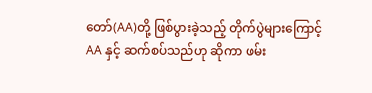တော်(AA)တို့ ဖြစ်ပွားခဲ့သည့် တိုက်ပွဲများကြောင့် AA နှင့် ဆက်စပ်သည်ဟု ဆိုကာ ဖမ်း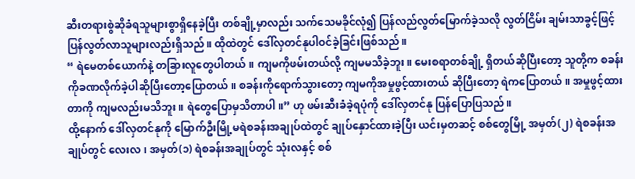ဆီးတရားစွဲဆိုခံရသူများစွာရှိနေခဲ့ပြီး တစ်ချို့မှာလည်း သက်သေမခိုင်လုံ၍ ပြန်လည်လွတ်မြောက်ခဲ့သလို လွတ်ငြိမ်း ချမ်းသာခွင့်ဖြင့် ပြန်လွတ်လာသူများလည်းရှိသည်။ ထိုထဲတွင် ဒေါ်လှတင်နုပါဝင်ခဲ့ခြင်းဖြစ်သည်။
“ ရဲမေတစ်ယောက်နဲ့ တခြားလူတွေပါတယ်။ ကျမကိုဖမ်းတယ်လို့ ကျမမသိခဲ့ဘူး။ မေးစရာတစ်ချို့ ရှိတယ်ဆိုပြီးတော့ သူတို့က စခန်းကိုခဏလိုက်ခဲ့ပါဆိုပြီးတော့ပြောတယ်။ စခန်းကိုရောက်သွားတော့ ကျမကိုအမှုဖွင့်ထားတယ် ဆိုပြီးတော့ ရဲကပြောတယ်။ အမှုဖွင့်ထားတာကို ကျမလည်းမသိဘူး။ ရဲတွေပြောမှသိတာပါ။” ဟု ဖမ်းဆီးခံခဲ့ရပုံကို ဒေါ်လှတင်နု ပြန်ပြောပြသည်။
ထို့နောက် ဒေါ်လှတင်နုကို မြောက်ဦးမြို့မရဲစခန်းအချုပ်ထဲတွင် ချုပ်နှောင်ထားခဲ့ပြီး ယင်းမှတဆင့် စစ်တွေမြို့ အမှတ်(၂) ရဲစခန်းအချုပ်တွင် လေးလ၊ အမှတ်(၁) ရဲစခန်းအချုပ်တွင် သုံးလနှင့် စစ်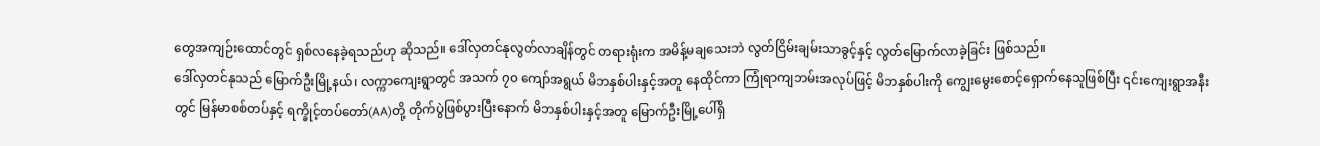တွေအကျဉ်းထောင်တွင် ရှစ်လနေခဲ့ရသည်ဟု ဆိုသည်။ ဒေါ်လှတင်နုလွတ်လာချိန်တွင် တရားရုံးက အမိန့်မချသေးဘဲ လွတ်ငြိမ်းချမ်းသာခွင့်နှင့် လွတ်မြောက်လာခဲ့ခြင်း ဖြစ်သည်။
ဒေါ်လှတင်နုသည် မြောက်ဦးမြို့နယ်၊ လက္ကာကျေးရွာတွင် အသက် ၇၀ ကျော်အရွယ် မိဘနှစ်ပါးနှင့်အတူ နေထိုင်ကာ ကြုံရာကျဘမ်းအလုပ်ဖြင့် မိဘနှစ်ပါးကို ကျွေးမွေးစောင့်ရှောက်နေသူဖြစ်ပြီး ၎င်းကျေးရွာအနီးတွင် မြန်မာစစ်တပ်နှင့် ရက္ခိုင့်တပ်တော်(AA)တို့ တိုက်ပွဲဖြစ်ပွားပြီးနောက် မိဘနှစ်ပါးနှင့်အတူ မြောက်ဦးမြို့ပေါ်ရှိ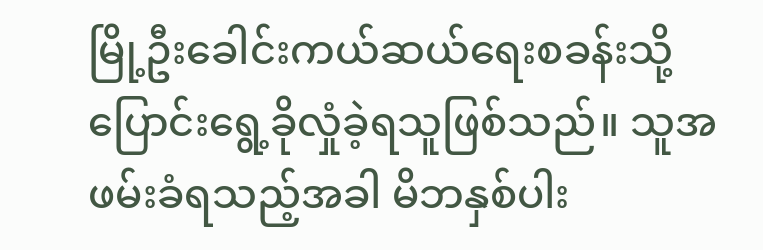မြို့ဦးခေါင်းကယ်ဆယ်ရေးစခန်းသို့ ပြောင်းရွေ့ခိုလှုံခဲ့ရသူဖြစ်သည်။ သူအဖမ်းခံရသည့်အခါ မိဘနှစ်ပါး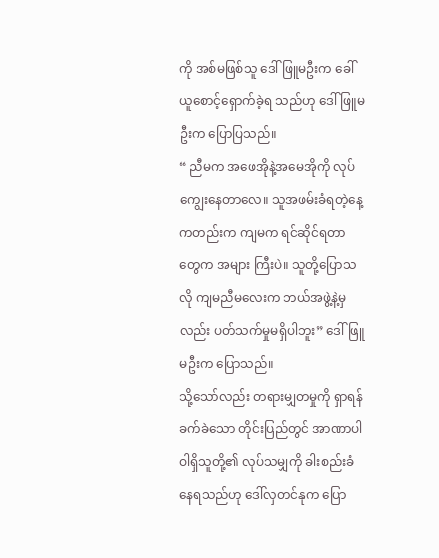ကို အစ်မဖြစ်သူ ဒေါ်ဖြူမဦးက ခေါ်ယူစောင့်ရှောက်ခဲ့ရ သည်ဟု ဒေါ်ဖြူမဦးက ပြောပြသည်။
“ ညီမက အဖေအိုနဲ့အမေအိုကို လုပ်ကျွေးနေတာလေ။ သူအဖမ်းခံရတဲ့နေ့ကတည်းက ကျမက ရင်ဆိုင်ရတာတွေက အများ ကြီးပဲ။ သူတို့ပြောသလို ကျမညီမလေးက ဘယ်အဖွဲ့နဲ့မှလည်း ပတ်သက်မှုမရှိပါဘူး” ဒေါ်ဖြူမဦးက ပြောသည်။
သို့သော်လည်း တရားမျှတမှုကို ရှာရန်ခက်ခဲသော တိုင်းပြည်တွင် အာဏာပါဝါရှိသူတို့၏ လုပ်သမျှကို ခါးစည်းခံနေရသည်ဟု ဒေါ်လှတင်နုက ပြော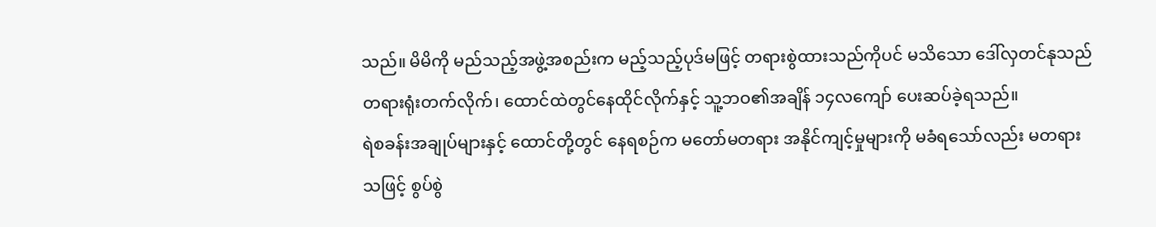သည်။ မိမိကို မည်သည့်အဖွဲ့အစည်းက မည့်သည့်ပုဒ်မဖြင့် တရားစွဲထားသည်ကိုပင် မသိသော ဒေါ်လှတင်နုသည် တရားရုံးတက်လိုက်၊ ထောင်ထဲတွင်နေထိုင်လိုက်နှင့် သူ့ဘဝ၏အချိန် ၁၄လကျော် ပေးဆပ်ခဲ့ရသည်။
ရဲစခန်းအချုပ်များနှင့် ထောင်တို့တွင် နေရစဉ်က မတော်မတရား အနိုင်ကျင့်မှုများကို မခံရသော်လည်း မတရားသဖြင့် စွပ်စွဲ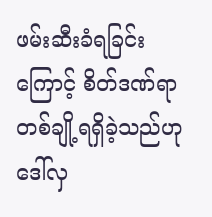ဖမ်းဆီးခံရခြင်းကြောင့် စိတ်ဒဏ်ရာတစ်ချို့ရရှိခဲ့သည်ဟု ဒေါ်လှ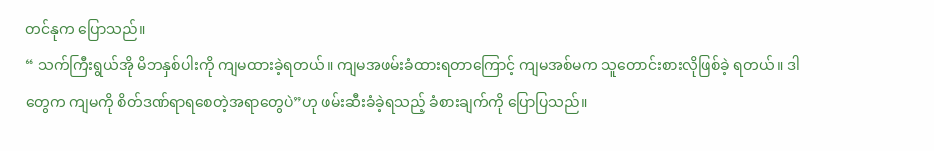တင်နုက ပြောသည်။
“ သက်ကြီးရွယ်အို မိဘနှစ်ပါးကို ကျမထားခဲ့ရတယ်။ ကျမအဖမ်းခံထားရတာကြောင့် ကျမအစ်မက သူတောင်းစားလိုဖြစ်ခဲ့ ရတယ်။ ဒါတွေက ကျမကို စိတ်ဒဏ်ရာရစေတဲ့အရာတွေပဲ”ဟု ဖမ်းဆီးခံခဲ့ရသည့် ခံစားချက်ကို ပြောပြသည်။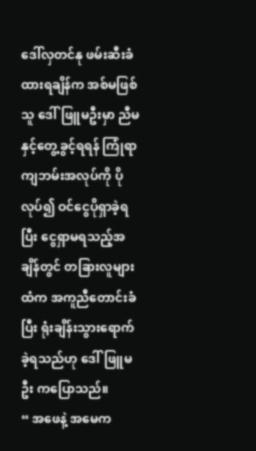ဒေါ်လှတင်နု ဖမ်းဆီးခံထားရချိန်က အစ်မဖြစ်သူ ဒေါ်ဖြူမဦးမှာ ညီမနှင့်တွေ့ခွင့်ရရန် ကြုံရာကျဘမ်းအလုပ်ကို ပိုလုပ်၍ ဝင်ငွေပိုရှာခဲ့ရပြီး ငွေရှာမရသည့်အချိန်တွင် တခြားလူများထံက အကူညီတောင်းခံပြီး ရုံးချိန်းသွားရောက်ခဲ့ရသည်ဟု ဒေါ်ဖြူမဦး ကပြောသည်။
“ အဖေနဲ့ အမေက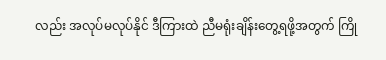လည်း အလုပ်မလုပ်နိုင် ဒီကြားထဲ ညီမရုံးချိန်းတွေ့ရဖို့အတွက် ကြို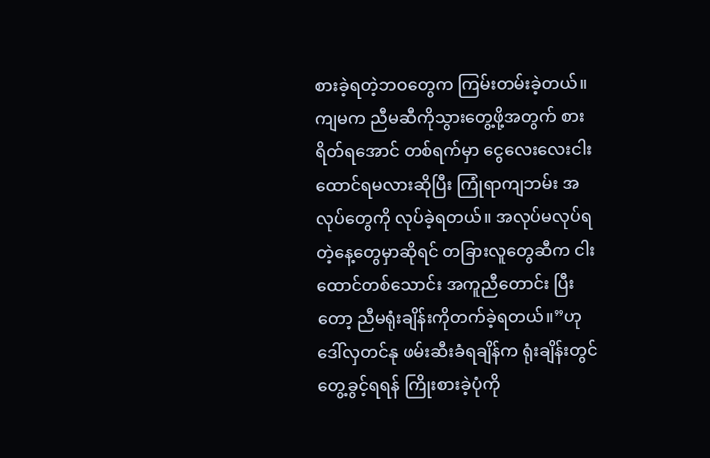စားခဲ့ရတဲ့ဘဝတွေက ကြမ်းတမ်းခဲ့တယ်။ ကျမက ညီမဆီကိုသွားတွေ့ဖို့အတွက် စားရိတ်ရအောင် တစ်ရက်မှာ ငွေလေးလေးငါးထောင်ရမလားဆိုပြီး ကြုံရာကျဘမ်း အလုပ်တွေကို လုပ်ခဲ့ရတယ်။ အလုပ်မလုပ်ရတဲ့နေ့တွေမှာဆိုရင် တခြားလူတွေဆီက ငါးထောင်တစ်သောင်း အကူညီတောင်း ပြီးတော့ ညီမရုံးချိန်းကိုတက်ခဲ့ရတယ်။”ဟု ဒေါ်လှတင်နု ဖမ်းဆီးခံရချိန်က ရုံးချိန်းတွင် တွေ့ခွင့်ရရန် ကြိုးစားခဲ့ပုံကို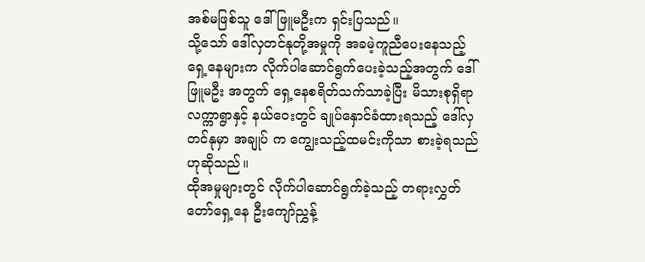အစ်မဖြစ်သူ ဒေါ်ဖြူမဦးက ရှင်းပြသည်။
သို့သော် ဒေါ်လှတင်နုတို့အမှုကို အခမဲ့ကူညီပေးနေသည့် ရှေ့နေများက လိုက်ပါဆောင်ရွက်ပေးခဲ့သည့်အတွက် ဒေါ်ဖြူမဦး အတွက် ရှေ့နေစရိတ်သက်သာခဲ့ပြီး မိသားစုရှိရာ လက္ကာရွာနှင့် နယ်ဝေးတွင် ချုပ်နှောင်ခံထားရသည့် ဒေါ်လှတင်နုမှာ အချုပ် က ကျွေးသည့်ထမင်းကိုသာ စားခဲ့ရသည်ဟုဆိုသည်။
ထိုအမှုများတွင် လိုက်ပါဆောင်ရွက်ခဲ့သည့် တရားလွှတ်တော်ရှေ့နေ ဦးကျော်ညွှန့်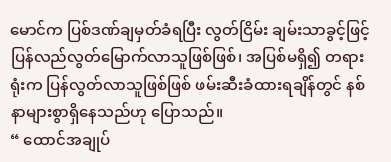မောင်က ပြစ်ဒဏ်ချမှတ်ခံရပြီး လွတ်ငြိမ်း ချမ်းသာခွင့်ဖြင့် ပြန်လည်လွတ်မြောက်လာသူဖြစ်ဖြစ်၊ အပြစ်မရှိ၍ တရားရုံးက ပြန်လွတ်လာသူဖြစ်ဖြစ် ဖမ်းဆီးခံထားရချိန်တွင် နစ်နာများစွာရှိနေသည်ဟု ပြောသည်။
“ ထောင်အချုပ်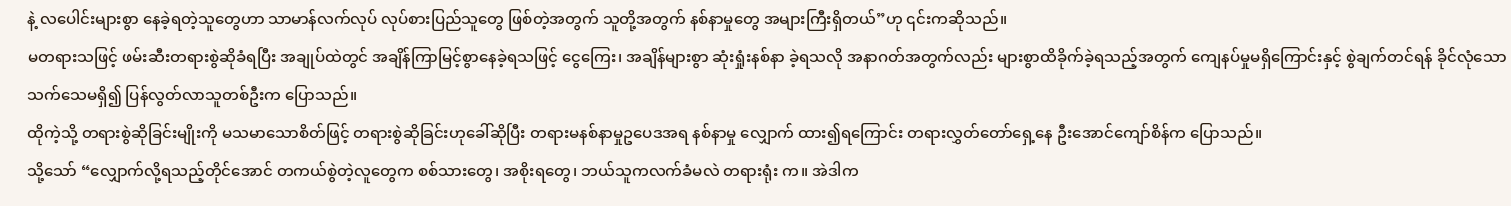နဲ့ လပေါင်းများစွာ နေခဲ့ရတဲ့သူတွေဟာ သာမာန်လက်လုပ် လုပ်စားပြည်သူတွေ ဖြစ်တဲ့အတွက် သူတို့အတွက် နစ်နာမှုတွေ အများကြီးရှိတယ်”ဟု ၎င်းကဆိုသည်။
မတရားသဖြင့် ဖမ်းဆီးတရားစွဲဆိုခံရပြီး အချုပ်ထဲတွင် အချိန်ကြာမြင့်စွာနေခဲ့ရသဖြင့် ငွေကြေး၊ အချိန်များစွာ ဆုံးရှုံးနစ်နာ ခဲ့ရသလို အနာဂတ်အတွက်လည်း များစွာထိခိုက်ခဲ့ရသည့်အတွက် ကျေနပ်မှုမရှိကြောင်းနှင့် စွဲချက်တင်ရန် ခိုင်လုံသော သက်သေမရှိ၍ ပြန်လွတ်လာသူတစ်ဦးက ပြောသည်။
ထိုကဲ့သို့ တရားစွဲဆိုခြင်းမျိုးကို မသမာသောစိတ်ဖြင့် တရားစွဲဆိုခြင်းဟုခေါ်ဆိုပြီး တရားမနစ်နာမှုဥပေဒအရ နစ်နာမှု လျှောက် ထား၍ရကြောင်း တရားလွှတ်တော်ရှေ့နေ ဦးအောင်ကျော်စိန်က ပြောသည်။
သို့သော် “လျှောက်လို့ရသည့်တိုင်အောင် တကယ်စွဲတဲ့လူတွေက စစ်သားတွေ၊ အစိုးရတွေ၊ ဘယ်သူကလက်ခံမလဲ တရားရုံး က။ အဲဒါက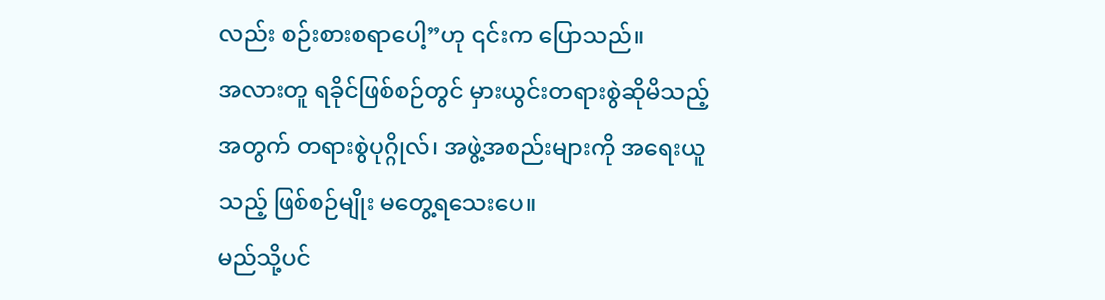လည်း စဉ်းစားစရာပေါ့”ဟု ၎င်းက ပြောသည်။
အလားတူ ရခိုင်ဖြစ်စဉ်တွင် မှားယွင်းတရားစွဲဆိုမိသည့်အတွက် တရားစွဲပုဂ္ဂိုလ်၊ အဖွဲ့အစည်းများကို အရေးယူသည့် ဖြစ်စဉ်မျိုး မတွေ့ရသေးပေ။
မည်သို့ပင်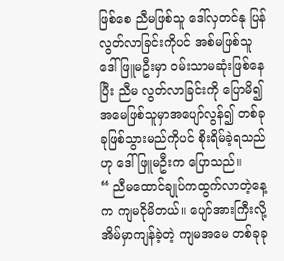ဖြစ်စေ ညီမဖြစ်သူ ဒေါ်လှတင်နု ပြန်လွတ်လာခြင်းကိုပင် အစ်မဖြစ်သူ ဒေါ်ဖြူမဦးမှာ ဝမ်းသာမဆုံးဖြစ်နေပြီး ညီမ လွတ်လာခြင်းကို ပြောမိ၍ အမေဖြစ်သူမှာအပျော်လွန်၍ တစ်ခုခုဖြစ်သွားမည်ကိုပင် စိုးရိမ်ခဲ့ရသည်ဟု ဒေါ်ဖြူမဦးက ပြောသည်။
“ ညီမထောင်ချုပ်ကထွက်လာတဲ့နေ့က ကျမငိုမိတယ်။ ပျော်အားကြီးလို့ အိမ်မှာကျန်ခဲ့တဲ့ ကျမအမေ တစ်ခုခု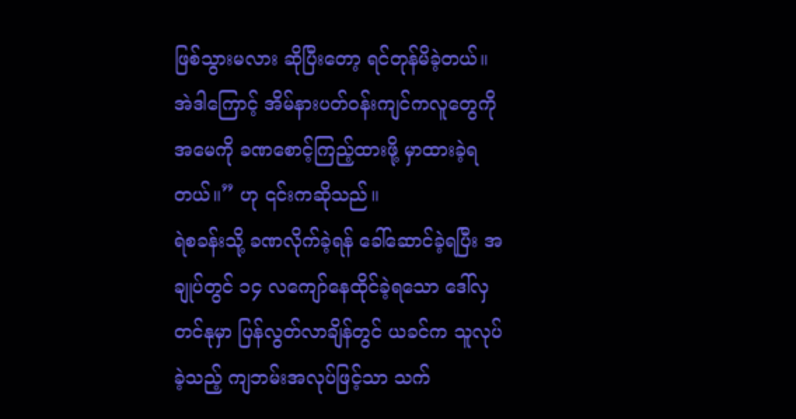ဖြစ်သွားမလား ဆိုပြီးတော့ ရင်တုန်မိခဲ့တယ်။ အဲဒါကြောင့် အိမ်နားပတ်ဝန်းကျင်ကလူတွေကို အမေကို ခဏစောင့်ကြည့်ထားဖို့ မှာထားခဲ့ရ တယ်။” ဟု ၎င်းကဆိုသည်။
ရဲစခန်းသို့ ခဏလိုက်ခဲ့ရန် ခေါ်ဆောင်ခဲ့ရပြီး အချုပ်တွင် ၁၄ လကျော်နေထိုင်ခဲ့ရသော ဒေါ်လှတင်နုမှာ ပြန်လွတ်လာချိန်တွင် ယခင်က သူလုပ်ခဲ့သည့် ကျဘမ်းအလုပ်ဖြင့်သာ သက်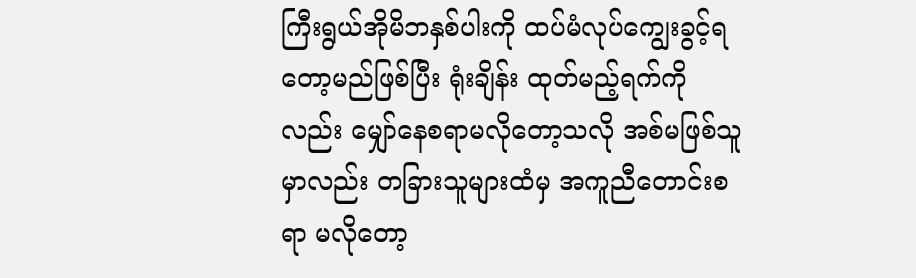ကြီးရွယ်အိုမိဘနှစ်ပါးကို ထပ်မံလုပ်ကျွေးခွင့်ရတော့မည်ဖြစ်ပြီး ရုံးချိန်း ထုတ်မည့်ရက်ကိုလည်း မျှော်နေစရာမလိုတော့သလို အစ်မဖြစ်သူမှာလည်း တခြားသူများထံမှ အကူညီတောင်းစရာ မလိုတော့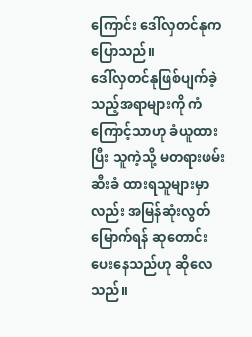ကြောင်း ဒေါ်လှတင်နုက ပြောသည်။
ဒေါ်လှတင်နုဖြစ်ပျက်ခဲ့သည့်အရာများကို ကံကြောင့်သာဟု ခံယူထားပြီး သူကဲ့သို့ မတရားဖမ်းဆီးခံ ထားရသူများမှာလည်း အမြန်ဆုံးလွတ်မြောက်ရန် ဆုတောင်းပေးနေသည်ဟု ဆိုလေသည်။